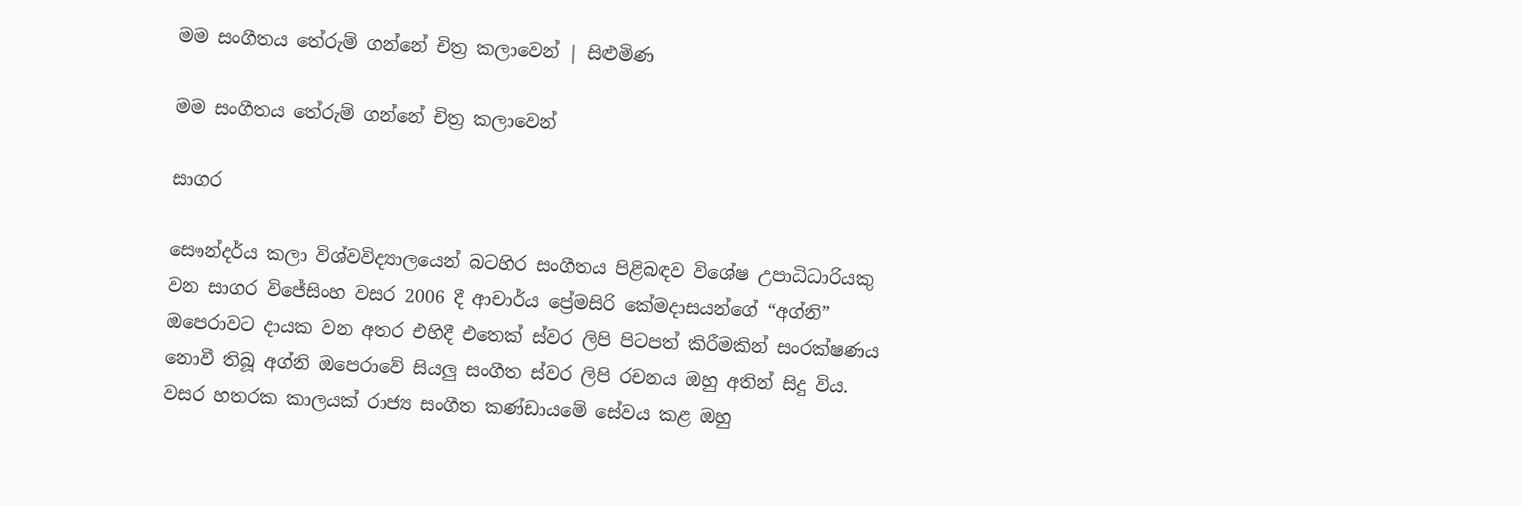මම සංගීතය තේරුම් ගන්නේ චිත්‍ර කලාවෙන් | සිළුමිණ

මම සංගීතය තේරුම් ගන්නේ චිත්‍ර කලාවෙන්

සාගර

සෞන්දර්ය කලා විශ්වවිද්‍යාලයෙන් බටහිර සංගීතය පිළිබඳව විශේෂ උපාධිධාරියකු වන සාගර විජේසිංහ වසර 2006 දී ආචාර්ය ප්‍රේමසිරි කේමදාසයන්ගේ “අග්නි” ඔපෙරාවට දායක වන අතර එහිදී එතෙක් ස්වර ලිපි පිටපත් කිරීමකින් සංරක්ෂණය නොවී තිබූ අග්නි ඔපෙරාවේ සියලු සංගීත ස්වර ලිපි රචනය ඔහු අතින් සිදු විය. වසර හතරක කාලයක් රාජ්‍ය සංගීත කණ්ඩායමේ සේවය කළ ඔහු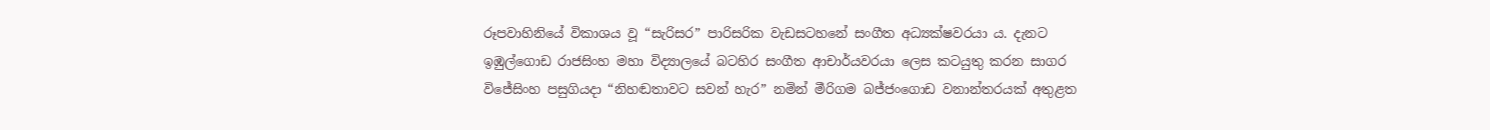රූපවාහිනියේ විකාශය වූ “සැරිසර” පාරිසරික වැඩසටහනේ සංගීත අධ්‍යක්ෂවරයා ය. දැනට ඉඹුල්ගොඩ රාජසිංහ මහා විද්‍යාලයේ බටහිර සංගීත ආචාර්යවරයා ලෙස කටයුතු කරන සාගර විජේසිංහ පසුගියදා “නිහඬතාවට සවන් හැර” නමින් මීරිගම බජ්ජංගොඩ වනාන්තරයක් අතුළත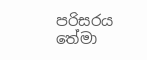පරිසරය තේමා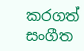කරගත් සංගීත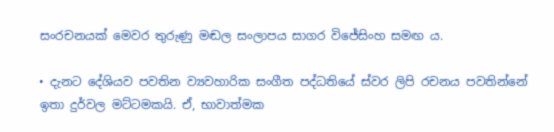සංරචනයක් මෙවර තුරුණු මඬල සංලාපය සාගර විජේසිංහ සමඟ ය.

• දැනට දේශියව පවතින ව්‍යවහාරික සංගීත පද්ධතියේ ස්වර ලිපි රචනය පවතින්නේ ඉතා දුර්වල මට්ටමකයි. ඒ, භාවාත්මක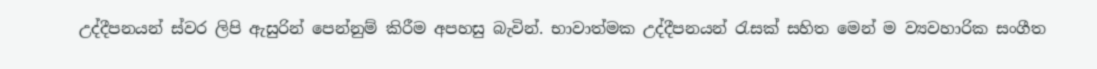උද්දීපනයන් ස්වර ලිපි ඇසුරින් පෙන්නුම් කිරීම අපහසු බැවින්. භාවාත්මක උද්දීපනයන් රැසක් සහිත මෙන් ම ව්‍යවහාරික සංගීත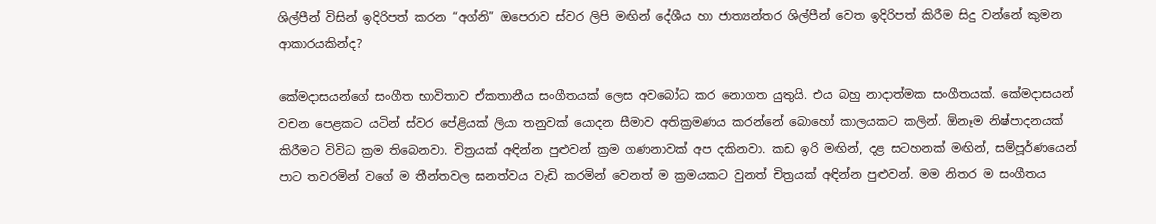ශිල්පීන් විසින් ඉදිරිපත් කරන “අග්නි” ඔපෙරාව ස්වර ලිපි මඟින් දේශීය හා ජාත්‍යන්තර ශිල්පීන් වෙත ඉදිරිපත් කිරීම සිදු වන්නේ කුමන ආකාරයකින්ද?

කේමදාසයන්ගේ සංගීත භාවිතාව ඒකතානීය සංගීතයක් ලෙස අවබෝධ කර නොගත යුතුයි. එය බහු නාදාත්මක සංගීතයක්. කේමදාසයන් වචන පෙළකට යටින් ස්වර පේළියක් ලියා තනුවක් යොදන සීමාව අතික්‍රමණය කරන්නේ බොහෝ කාලයකට කලින්. ඕනෑම නිෂ්පාදනයක් කිරීමට විවිධ ක්‍රම තිබෙනවා. චිත්‍රයක් අඳින්න පුළුවන් ක්‍රම ගණනාවක් අප දකිනවා. කඩ ඉරි මඟින්, දළ සටහනක් මඟින්, සම්පූර්ණයෙන් පාට තවරමින් වගේ ම තීන්තවල ඝනත්වය වැඩි කරමින් වෙනත් ම ක්‍රමයකට වුනත් චිත්‍රයක් අඳින්න පුළුවන්. මම නිතර ම සංගීතය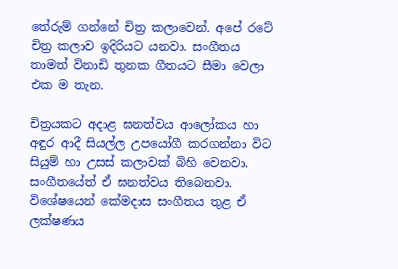තේරුම් ගන්නේ චිත්‍ර කලාවෙන්. අපේ රටේ චිත්‍ර කලාව ඉදිරියට යනවා. සංගීතය තාමත් විනාඩි තුනක ගීතයට සීමා වෙලා එක ම තැන.

චිත්‍රයකට අදාළ ඝනත්වය ආලෝකය හා අඳුර ආදී සියල්ල උපයෝගී කරගන්නා විට සියුම් හා උසස් කලාවක් බිහි වෙනවා. සංගීතයේත් ඒ ඝනත්වය තිබෙනවා. විශේෂයෙන් කේමදාස සංගීතය තුළ ඒ ලක්ෂණය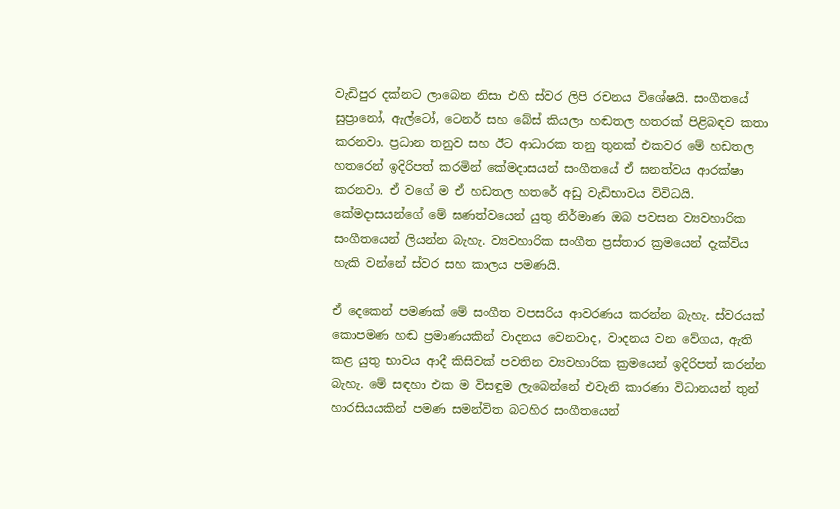වැඩිපුර දක්නට ලාබෙන නිසා එහි ස්වර ලිපි රචනය විශේෂයි. සංගීතයේ සුප්‍රානෝ, ඇල්ටෝ, ටෙනර් සහ බේස් කියලා හඬතල හතරක් පිළිබඳව කතා කරනවා. ප්‍රධාන තනුව සහ ඊට ආධාරක තනු තුනක් එකවර මේ හඩතල හතරෙන් ඉදිරිපත් කරමින් කේමදාසයන් සංගීතයේ ඒ ඝනත්වය ආරක්ෂා කරනවා. ඒ වගේ ම ඒ හඩතල හතරේ අඩු වැඩිභාවය විවිධයි. කේමදාසයන්ගේ මේ ඝණත්වයෙන් යුතු නිර්මාණ ඔබ පවසන ව්‍යවහාරික සංගීතයෙන් ලියන්න බැහැ. ව්‍යවහාරික සංගීත ප්‍රස්තාර ක්‍රමයෙන් දැක්විය හැකි වන්නේ ස්වර සහ කාලය පමණයි.

ඒ දෙකෙන් පමණක් මේ සංගීත වපසරිය ආවරණය කරන්න බැහැ. ස්වරයක් කොපමණ හඬ ප්‍රමාණයකින් වාදනය වෙනවාද, වාදනය වන වේගය, ඇති කළ යුතු භාවය ආදී කිසිවක් පවතින ව්‍යවහාරික ක්‍රමයෙන් ඉදිරිපත් කරන්න බැහැ. මේ සඳහා එක ම විසඳුම ලැබෙන්නේ එවැනි කාරණා විධානයන් තුන් හාරසියයකින් පමණ සමන්විත බටහිර සංගීතයෙන්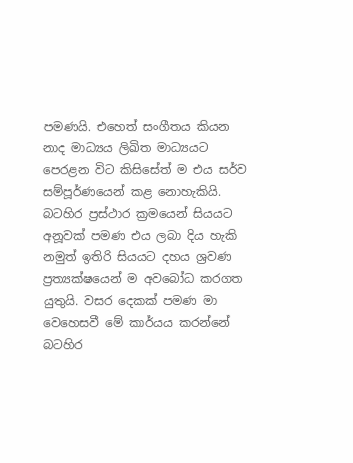පමණයි. එහෙත් සංගීතය කියන නාද මාධ්‍යය ලිඛිත මාධ්‍යයට පෙරළන විට කිසිසේත් ම එය සර්ව සම්පූර්ණයෙන් කළ නොහැකියි. බටහිර ප්‍රස්ථාර ක්‍රමයෙන් සියයට අනූවක් පමණ එය ලබා දිය හැකි නමුත් ඉතිරි සියයට දහය ශ්‍රවණ ප්‍රත්‍යක්ෂයෙන් ම අවබෝධ කරගත යුතුයි. වසර දෙකක් පමණ මා වෙහෙසවී මේ කාර්යය කරන්නේ බටහිර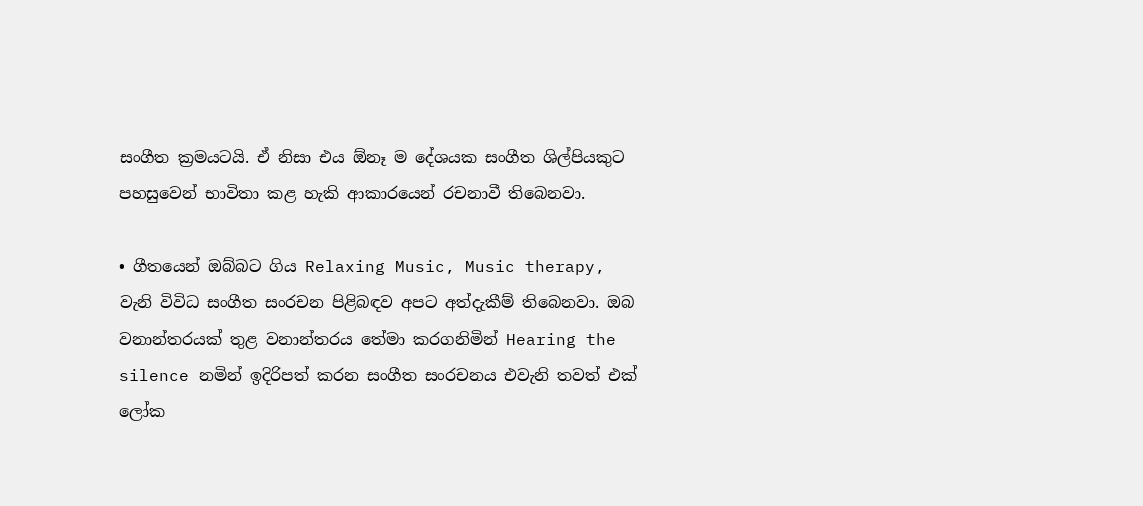සංගීත ක්‍රමයටයි. ඒ නිසා එය ඕනෑ ම දේශයක සංගීත ශිල්පියකුට පහසුවෙන් භාවිතා කළ හැකි ආකාරයෙන් රචනාවී තිබෙනවා.

• ගීතයෙන් ඔබ්බට ගිය Relaxing Music, Music therapy, වැනි විවිධ සංගීත සංරචන පිළිබඳව අපට අත්දැකීම් තිබෙනවා. ඔබ වනාන්තරයක් තුළ වනාන්තරය තේමා කරගනිමින් Hearing the silence නමින් ඉදිරිපත් කරන සංගීත සංරචනය එවැනි තවත් එක් ලෝක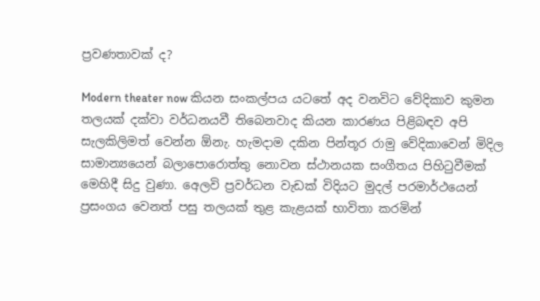ප්‍රවණතාවක් ද?

Modern theater now කියන සංකල්පය යටතේ අද වනවිට වේදිකාව කුමන තලයක් දක්වා වර්ධනයවී තිබෙනවාද කියන කාරණය පිළිබඳව අපි සැලකිලිමත් වෙන්න ඕනැ. හැමදාම දකින පින්තූර රාමු වේදිකාවෙන් මිදිල සාමාන්‍යයෙන් බලාපොරොත්තු නොවන ස්ථානයක සංගීතය පිහිටුවීමක් මෙහිදී සිදු වුණා. අ‍ෙලවි ප්‍රවර්ධන වැඩක් විදියට මුදල් පරමාර්ථයෙන් ප්‍රසංගය වෙනත් පසු තලයක් තුළ කැළයක් භාවිතා කරමින්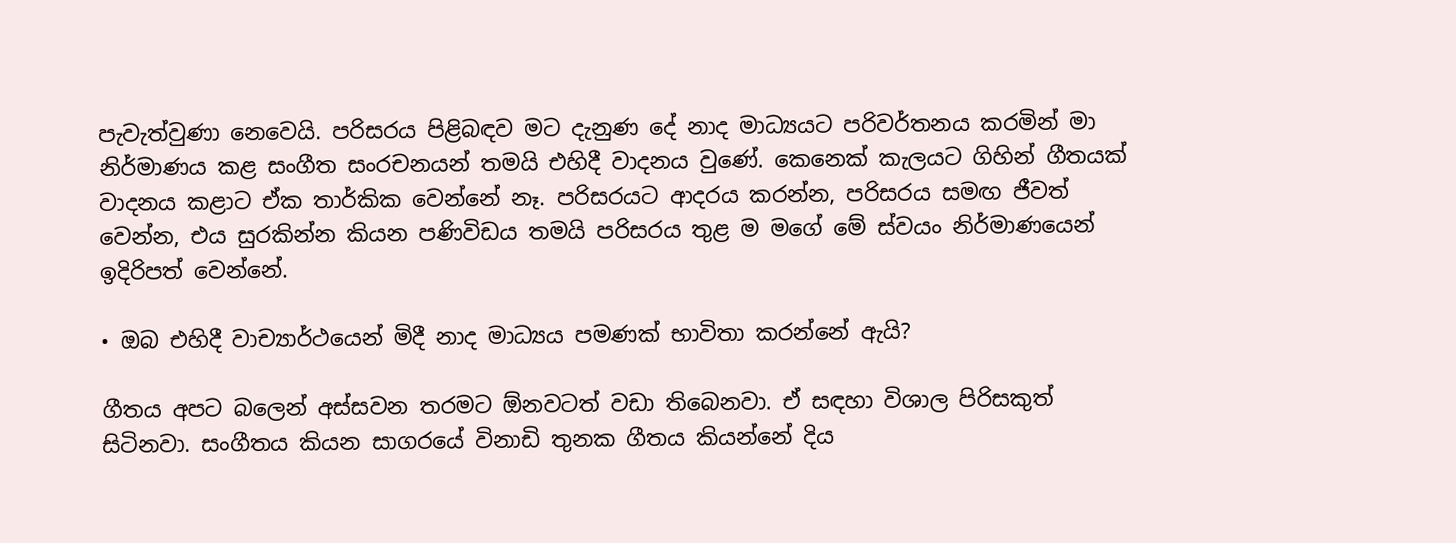පැවැත්වුණා නෙවෙයි. පරිසරය පිළිබඳව මට දැනුණ දේ නාද මාධ්‍යයට පරිවර්තනය කරමින් මා නිර්මාණය කළ සංගීත සංරචනයන් තමයි එහිදී වාදනය වුණේ. කෙනෙක් කැලයට ගිහින් ගීතයක් වාදනය කළාට ඒක තාර්කික වෙන්නේ නෑ. පරිසරයට ආදරය කරන්න, පරිසරය සමඟ ජීවත් වෙන්න, එය සුරකින්න කියන පණිවිඩය තමයි පරිසරය තුළ ම මගේ මේ ස්වයං නිර්මාණයෙන් ඉදිරිපත් වෙන්නේ.

• ඔබ එහිදී වාච්‍යාර්ථයෙන් මිදී නාද මාධ්‍යය පමණක් භාවිතා කරන්නේ ඇයි?

ගීතය අපට බලෙන් අස්සවන තරමට ඕනවටත් වඩා තිබෙනවා. ඒ සඳහා විශාල පිරිසකුත් සිටිනවා. සංගීතය කියන සාගරයේ විනාඩි තුනක ගීතය කියන්නේ දිය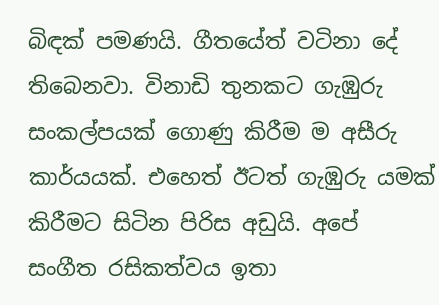බිඳක් පමණයි. ගීතයේත් වටිනා දේ තිබෙනවා. විනාඩි තුනකට ගැඹුරු සංකල්පයක් ගොණු කිරීම ම අසීරු කාර්යයක්. එහෙත් ඊටත් ගැඹුරු යමක් කිරීමට සිටින පිරිස අඩුයි. අපේ සංගීත රසිකත්වය ඉතා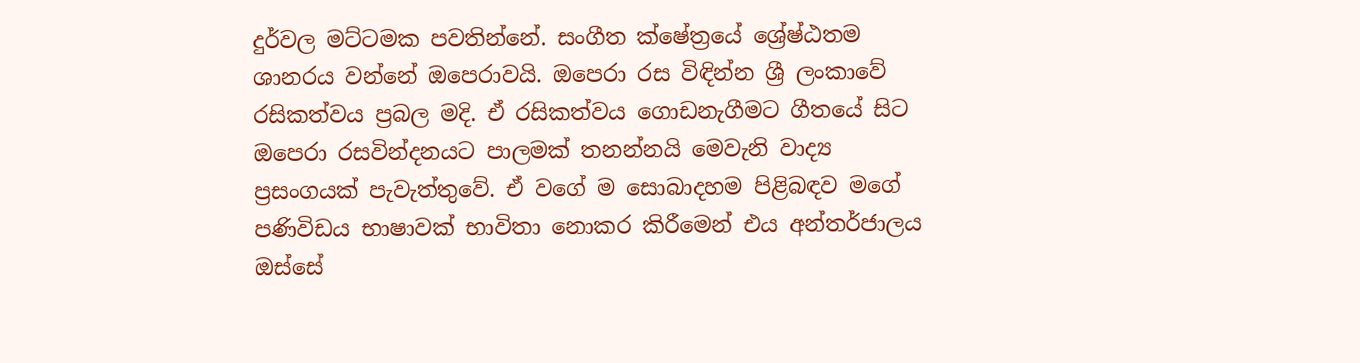දුර්වල මට්ටමක පවතින්නේ. සංගීත ක්ෂේත්‍රයේ ශ්‍රේෂ්ඨතම ශානරය වන්නේ ඔපෙරාවයි. ඔපෙරා රස විඳින්න ශ්‍රී ලංකාවේ රසිකත්වය ප්‍රබල මදි. ඒ රසිකත්වය ගොඩනැගීමට ගීතයේ සිට ඔපෙරා රසවින්දනයට පාලමක් තනන්නයි මෙවැනි වාද්‍ය ප්‍රසංගයක් පැවැත්තුවේ. ඒ වගේ ම සොබාදහම පිළිබඳව මගේ පණිවිඩය භාෂාවක් භාවිතා නොකර කිරීමෙන් එය අන්තර්ජාලය ඔස්සේ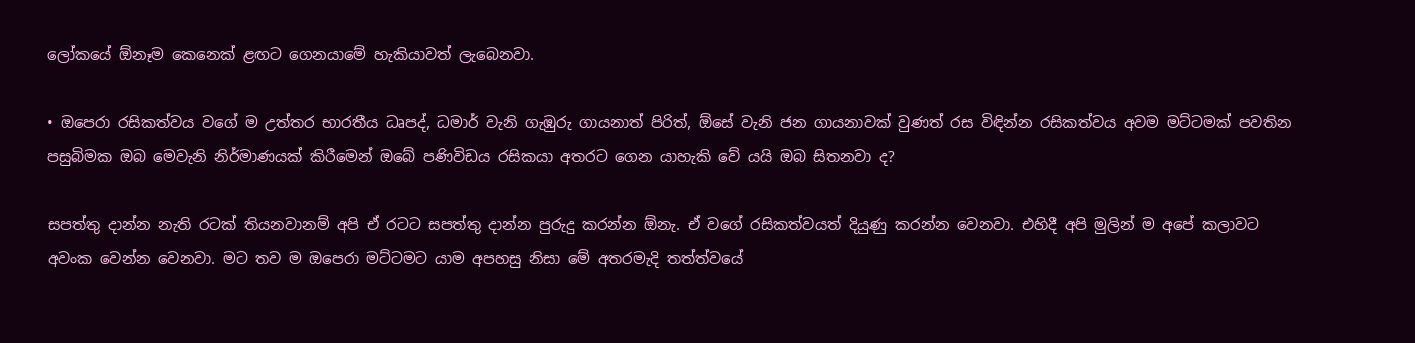ලෝකයේ ඕනෑම කෙනෙක් ළඟට ගෙනයාමේ හැකියාවත් ලැබෙනවා.

• ඔපෙරා රසිකත්වය වගේ ම උත්තර භාරතීය ධෘපද්, ධමාර් වැනි ගැඹුරු ගායනාත් පිරිත්, ඕසේ වැනි ජන ගායනාවක් වුණත් රස විඳින්න රසිකත්වය අවම මට්ටමක් පවතින පසුබිමක ඔබ මෙවැනි නිර්මාණයක් කිරීමෙන් ඔබේ පණිවිඩය රසිකයා අතරට ගෙන යාහැකි වේ යයි ඔබ සිතනවා ද?

සපත්තු දාන්න නැති රටක් තියනවානම් අපි ඒ රටට සපත්තු දාන්න පුරුදු කරන්න ඕනැ. ඒ වගේ රසිකත්වයත් දියුණු කරන්න වෙනවා. එහිදී අපි මුලින් ම අපේ කලාවට අවංක වෙන්න වෙනවා. මට තව ම ඔපෙරා මට්ටමට යාම අපහසු නිසා මේ අතරමැදි තත්ත්වයේ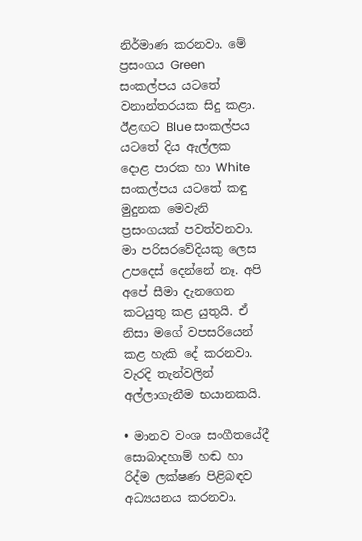නිර්මාණ කරනවා. මේ ප්‍රසංගය Green සංකල්පය යටතේ වනාන්තරයක සිදු කළා. ඊළඟට Blue සංකල්පය යටතේ දිය ඇල්ලක දොළ පාරක හා White සංකල්පය යටතේ කඳු මුදුනක මෙවැනි ප්‍රසංගයක් පවත්වනවා. මා පරිසරවේදියකු ලෙස උපදෙස් දෙන්නේ නෑ. අපි අපේ සීමා දැනගෙන කටයුතු කළ යුතුයි. ඒ නිසා මගේ වපසරියෙන් කළ හැකි දේ කරනවා. වැරදි තැන්වලින් අල්ලාගැනීම භයානකයි.

• මානව වංශ සංගීතයේදී සොබාදහාම් හඬ හා රිද්ම ලක්ෂණ පිළිබඳව අධ්‍යයනය කරනවා.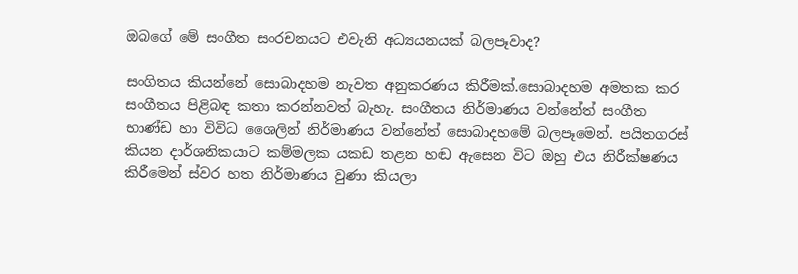ඔබගේ මේ සංගීත සංරචනයට එවැනි අධ්‍යයනයක් බලපෑවාද?

සංගිතය කියන්නේ සොබාදහම නැවත අනුකරණය කිරීමක්.සොබාදහම අමතක කර සංගීතය පිළිබඳ කතා කරන්නවත් බැහැ. සංගීතය නිර්මාණය වන්නේත් සංගීත භාණ්ඩ හා විවිධ ශෛලින් නිර්මාණය වන්නේත් සොබාදහමේ බලපෑමෙන්. පයිතගරස් කියන දාර්ශනිකයාට කම්මලක යකඩ තළන හඬ ඇසෙන විට ඔහු එය නිරීක්ෂණය කිරීමෙන් ස්වර හත නිර්මාණය වුණා කියලා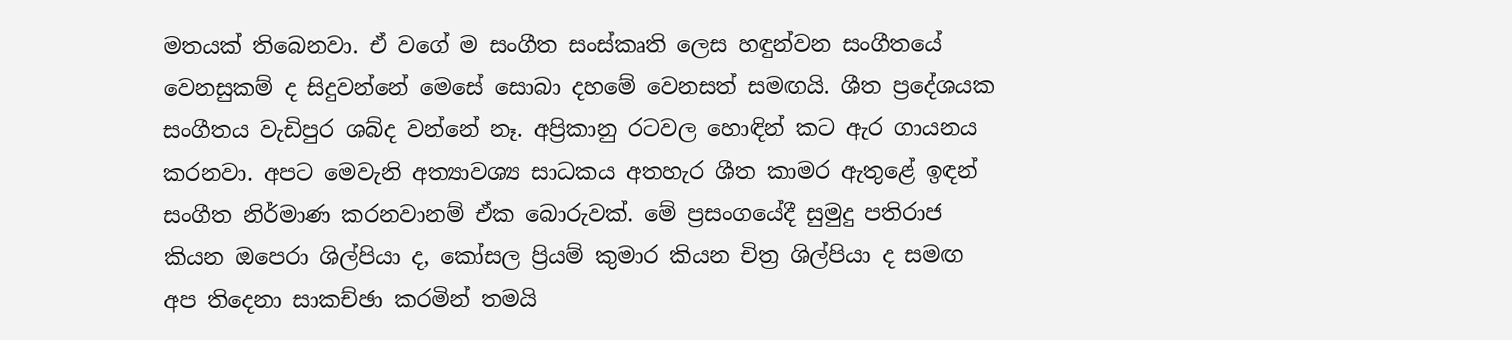මතයක් තිබෙනවා. ඒ වගේ ම සංගීත සංස්කෘති ලෙස හඳුන්වන සංගීතයේ වෙනසුකම් ද සිදුවන්නේ මෙසේ සොබා දහමේ වෙනසත් සමඟයි. ශීත ප්‍රදේශයක සංගීතය වැඩිපුර ශබ්ද වන්නේ නෑ. අප්‍රිකානු රටවල හොඳින් කට ඇර ගායනය කරනවා. අපට මෙවැනි අත්‍යාවශ්‍ය සාධකය අතහැර ශීත කාමර ඇතුළේ ඉඳන් සංගීත නිර්මාණ කරනවානම් ඒක බොරුවක්. මේ ප්‍රසංගයේදී සුමුදු පතිරාජ කියන ඔපෙරා ශිල්පියා ද, කෝසල ප්‍රියම් කුමාර කියන චිත්‍ර ශිල්පියා ද සමඟ අප තිදෙනා සාකච්ඡා කරමින් තමයි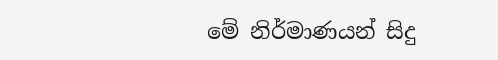මේ නිර්මාණයන් සිදු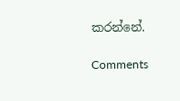කරන්නේ.

Comments